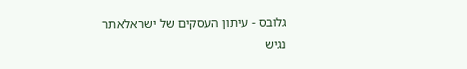גלובס - עיתון העסקים של ישראלאתר נגיש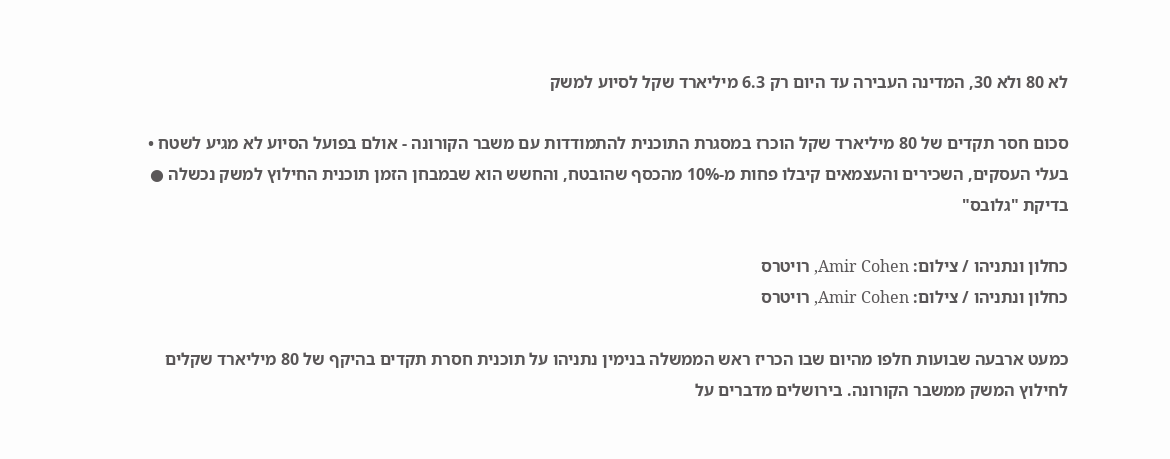לא 80 ולא 30, המדינה העבירה עד היום רק 6.3 מיליארד שקל לסיוע למשק

סכום חסר תקדים של 80 מיליארד שקל הוכרז במסגרת התוכנית להתמודדות עם משבר הקורונה - אולם בפועל הסיוע לא מגיע לשטח • בעלי העסקים, השכירים והעצמאים קיבלו פחות מ-10% מהכסף שהובטח, והחשש הוא שבמבחן הזמן תוכנית החילוץ למשק נכשלה ● בדיקת "גלובס"

כחלון ונתניהו / צילום: Amir Cohen, רויטרס
כחלון ונתניהו / צילום: Amir Cohen, רויטרס

כמעט ארבעה שבועות חלפו מהיום שבו הכריז ראש הממשלה בנימין נתניהו על תוכנית חסרת תקדים בהיקף של 80 מיליארד שקלים לחילוץ המשק ממשבר הקורונה. בירושלים מדברים על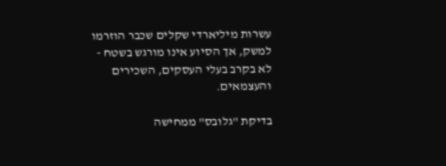עשרות מיליארדי שקלים שכבר הוזרמו למשק, אך הסיוע אינו מורגש בשטח - לא בקרב בעלי העסקים, השכירים והעצמאים.

בדיקת "גלובס" ממחישה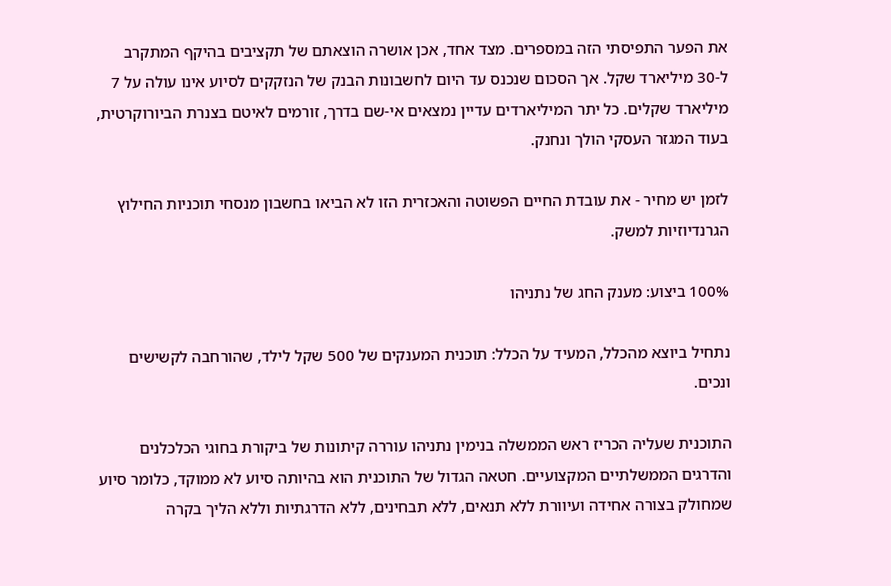את הפער התפיסתי הזה במספרים. מצד אחד, אכן אושרה הוצאתם של תקציבים בהיקף המתקרב ל-30 מיליארד שקל. אך הסכום שנכנס עד היום לחשבונות הבנק של הנזקקים לסיוע אינו עולה על 7 מיליארד שקלים. כל יתר המיליארדים עדיין נמצאים אי-שם בדרך, זורמים לאיטם בצנרת הביורוקרטית, בעוד המגזר העסקי הולך ונחנק.

לזמן יש מחיר - את עובדת החיים הפשוטה והאכזרית הזו לא הביאו בחשבון מנסחי תוכניות החילוץ הגרנדיוזיות למשק.

100% ביצוע: מענק החג של נתניהו

נתחיל ביוצא מהכלל, המעיד על הכלל: תוכנית המענקים של 500 שקל לילד, שהורחבה לקשישים ונכים.

התוכנית שעליה הכריז ראש הממשלה בנימין נתניהו עוררה קיתונות של ביקורת בחוגי הכלכלנים והדרגים הממשלתיים המקצועיים. חטאה הגדול של התוכנית הוא בהיותה סיוע לא ממוקד, כלומר סיוע שמחולק בצורה אחידה ועיוורת ללא תנאים, ללא תבחינים, ללא הדרגתיות וללא הליך בקרה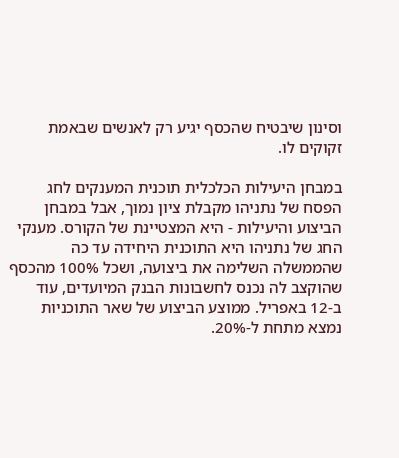וסינון שיבטיח שהכסף יגיע רק לאנשים שבאמת זקוקים לו.

במבחן היעילות הכלכלית תוכנית המענקים לחג הפסח של נתניהו מקבלת ציון נמוך, אבל במבחן הביצוע והיעילות - היא המצטיינת של הקורס. מענקי החג של נתניהו היא התוכנית היחידה עד כה שהממשלה השלימה את ביצועה, ושכל 100% מהכסף שהוקצב לה נכנס לחשבונות הבנק המיועדים, עוד ב-12 באפריל. ממוצע הביצוע של שאר התוכניות נמצא מתחת ל-20%.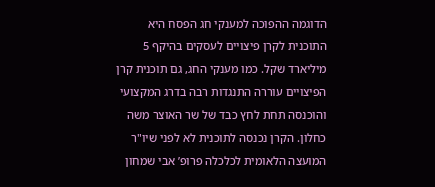הדוגמה ההפוכה למענקי חג הפסח היא התוכנית לקרן פיצויים לעסקים בהיקף 5 מיליארד שקל. כמו מענקי החג, גם תוכנית קרן הפיצויים עוררה התנגדות רבה בדרג המקצועי והוכנסה תחת לחץ כבד של שר האוצר משה כחלון. הקרן נכנסה לתוכנית לא לפני שיו"ר המועצה הלאומית לכלכלה פרופ’ אבי שמחון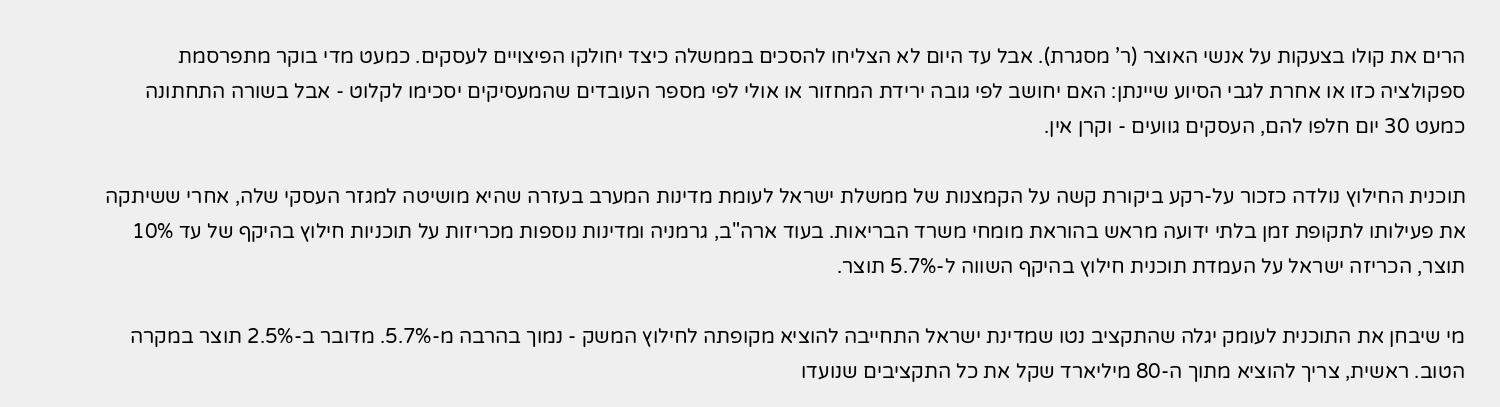הרים את קולו בצעקות על אנשי האוצר (ר’ מסגרת). אבל עד היום לא הצליחו להסכים בממשלה כיצד יחולקו הפיצויים לעסקים. כמעט מדי בוקר מתפרסמת ספקולציה כזו או אחרת לגבי הסיוע שיינתן: האם יחושב לפי גובה ירידת המחזור או אולי לפי מספר העובדים שהמעסיקים יסכימו לקלוט - אבל בשורה התחתונה כמעט 30 יום חלפו להם, העסקים גוועים - וקרן אין.

תוכנית החילוץ נולדה כזכור על-רקע ביקורת קשה על הקמצנות של ממשלת ישראל לעומת מדינות המערב בעזרה שהיא מושיטה למגזר העסקי שלה, אחרי ששיתקה את פעילותו לתקופת זמן בלתי ידועה מראש בהוראת מומחי משרד הבריאות. בעוד ארה"ב, גרמניה ומדינות נוספות מכריזות על תוכניות חילוץ בהיקף של עד 10% תוצר, הכריזה ישראל על העמדת תוכנית חילוץ בהיקף השווה ל-5.7% תוצר.

מי שיבחן את התוכנית לעומק יגלה שהתקציב נטו שמדינת ישראל התחייבה להוציא מקופתה לחילוץ המשק - נמוך בהרבה מ-5.7%. מדובר ב-2.5% תוצר במקרה הטוב. ראשית, צריך להוציא מתוך ה-80 מיליארד שקל את כל התקציבים שנועדו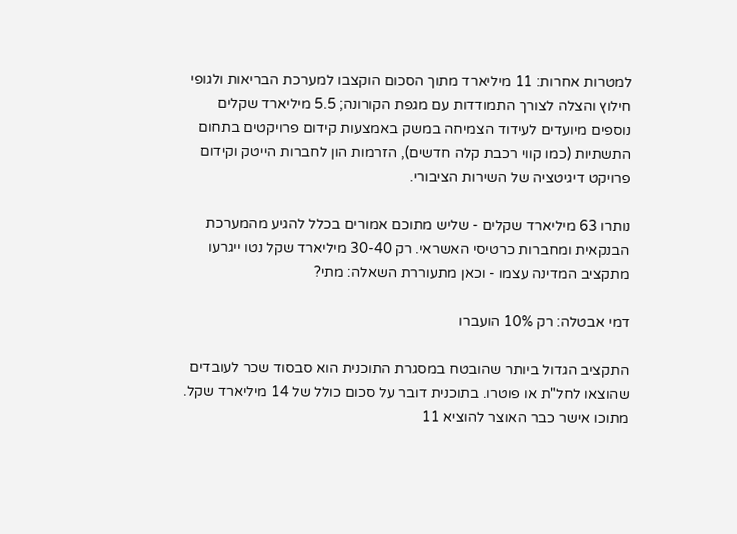למטרות אחרות: 11 מיליארד מתוך הסכום הוקצבו למערכת הבריאות ולגופי חילוץ והצלה לצורך התמודדות עם מגפת הקורונה; 5.5 מיליארד שקלים נוספים מיועדים לעידוד הצמיחה במשק באמצעות קידום פרויקטים בתחום התשתיות (כמו קווי רכבת קלה חדשים), הזרמות הון לחברות הייטק וקידום פרויקט דיגיטציה של השירות הציבורי.

נותרו 63 מיליארד שקלים - שליש מתוכם אמורים בכלל להגיע מהמערכת הבנקאית ומחברות כרטיסי האשראי. רק 30-40 מיליארד שקל נטו ייגרעו מתקציב המדינה עצמו - וכאן מתעוררת השאלה: מתי?

דמי אבטלה: רק 10% הועברו

התקציב הגדול ביותר שהובטח במסגרת התוכנית הוא סבסוד שכר לעובדים שהוצאו לחל"ת או פוטרו. בתוכנית דובר על סכום כולל של 14 מיליארד שקל. מתוכו אישר כבר האוצר להוציא 11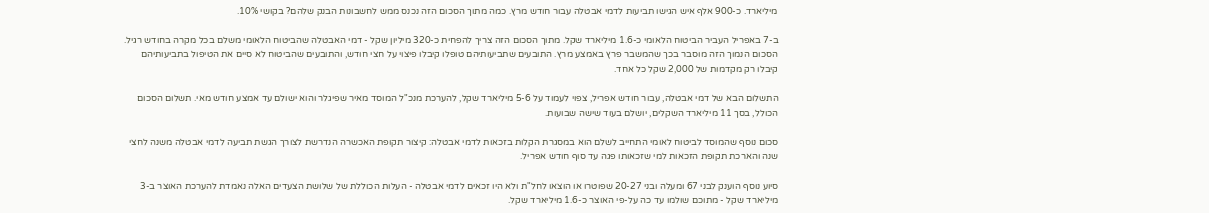מיליארד. כ-900 אלף איש הגישו תביעות לדמי אבטלה עבור חודש מרץ. כמה מתוך הסכום הזה נכנס ממש לחשבונות הבנק שלהם? בקושי 10%.

ב-7 באפריל העביר הביטוח הלאומי כ-1.6 מיליארד שקל. מתוך הסכום הזה צריך להפחית כ-320 מיליון שקל - דמי האבטלה שהביטוח הלאומי משלם בכל מקרה בחודש רגיל. הסכום הנמוך הזה מוסבר בכך שהמשבר פרץ באמצע מרץ. התובעים שתביעותיהם טופלו קיבלו פיצוי על חצי חודש, והתובעים שהביטוח לא סיים את הטיפול בתביעותיהם קיבלו רק מקדמות של 2,000 שקל כל אחד.

התשלום הבא של דמי אבטלה, עבור חודש אפריל, צפוי לעמוד על 5-6 מיליארד שקל, להערכת מנכ"ל המוסד מאיר שפיגלר והוא ישולם עד אמצע חודש מאי. תשלום הסכום הכולל, בסך 11 מיליארד השקלים, יושלם בעוד שישה שבועות.

סכום נוסף שהמוסד לביטוח לאומי התחייב לשלם הוא במסגרת הקלות בזכאות לדמי אבטלה: קיצור תקופת האכשרה הנדרשת לצורך הגשת תביעה לדמי אבטלה משנה לחצי שנה והארכת תקופת הזכאות למי שזכאותו פגה עד סוף חודש אפריל.

סיוע נוסף הוענק לבני 67 ומעלה ובני 20-27 שפוטרו או הוצאו לחל"ת ולא היו זכאים לדמי אבטלה - העלות הכוללת של שלושת הצעדים האלה נאמדת להערכת האוצר ב-3 מיליארד שקל - מתוכם שולמו עד כה על-פי האוצר כ-1.6 מיליארד שקל.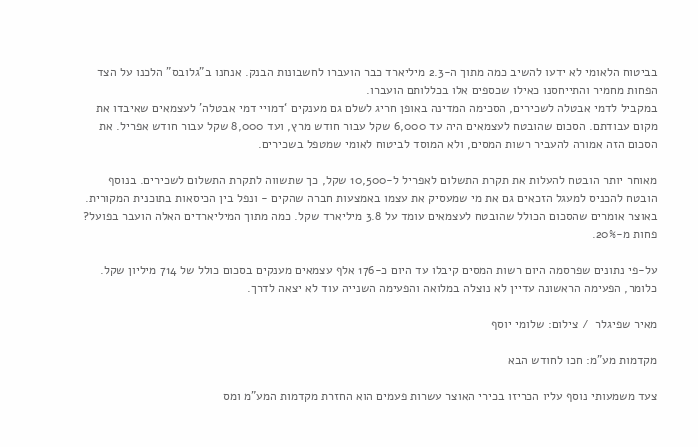בביטוח הלאומי לא ידעו להשיב כמה מתוך ה-2.3 מיליארד כבר הועברו לחשבונות הבנק. אנחנו ב"גלובס" הלכנו על הצד הפחות מחמיר והתייחסנו כאילו שכספים אלו בכללותם הועברו.
במקביל לדמי אבטלה לשכירים, הסכימה המדינה באופן חריג לשלם גם מענקים ‘דמויי דמי אבטלה’ לעצמאים שאיבדו את מקום עבודתם. הסכום שהובטח לעצמאים היה עד 6,000 שקל עבור חודש מרץ, ועד 8,000 שקל עבור חודש אפריל. את הסכום הזה אמורה להעביר רשות המסים, ולא המוסד לביטוח לאומי שמטפל בשכירים.

מאוחר יותר הובטח להעלות את תקרת התשלום לאפריל ל-10,500 שקל, כך שתשווה לתקרת התשלום לשכירים. בנוסף הובטח להכניס למעגל הזכאים גם את מי שמעסיק את עצמו באמצעות חברה שהקים - ונפל בין הכיסאות בתוכנית המקורית. באוצר אומרים שהסכום הכולל שהובטח לעצמאים עומד על 3.8 מיליארד שקל. כמה מתוך המיליארדים האלה הועבר בפועל? פחות מ-20%.

על-פי נתונים שפרסמה היום רשות המסים קיבלו עד היום כ-176 אלף עצמאים מענקים בסכום כולל של 714 מיליון שקל. כלומר, הפעימה הראשונה עדיין לא נוצלה במלואה והפעימה השנייה עוד לא יצאה לדרך.

מאיר שפיגלר  / צילום: שלומי יוסף

מקדמות מע"מ: חכו לחודש הבא

צעד משמעותי נוסף עליו הכריזו בכירי האוצר עשרות פעמים הוא החזרת מקדמות המע"מ ומס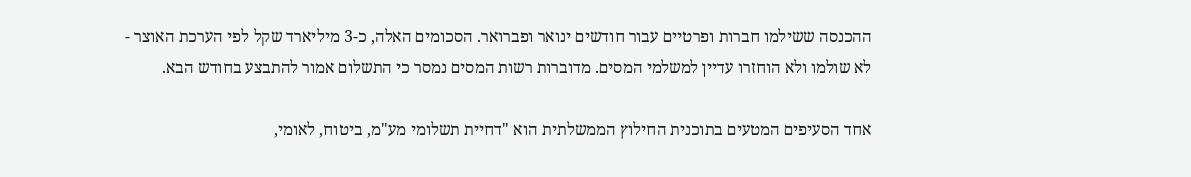ההכנסה ששילמו חברות ופרטיים עבור חודשים ינואר ופברואר. הסכומים האלה, כ-3 מיליארד שקל לפי הערכת האוצר - לא שולמו ולא הוחזרו עדיין למשלמי המסים. מדוברות רשות המסים נמסר כי התשלום אמור להתבצע בחודש הבא.

אחד הסעיפים המטעים בתוכנית החילוץ הממשלתית הוא "דחיית תשלומי מע"מ, ביטוח, לאומי,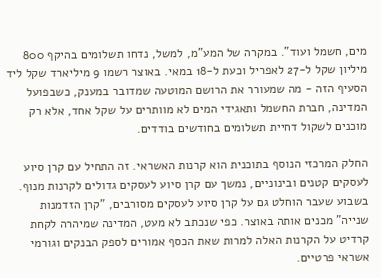מים, חשמל ועוד". במקרה של המע"מ, למשל, נדחו תשלומים בהיקף 800 מיליון שקל ל-27 לאפריל וכעת ל-18 במאי. באוצר רשמו 9 מיליארד שקל ליד הסעיף הזה - מה שמעורר את הרושם המוטעה שמדובר במענק, כשבפועל המדינה, חברת החשמל ותאגידי המים לא מוותרים על שקל אחד, אלא רק מוכנים לשקול דחיית תשלומים בחודשים בודדים.

החלק המרכזי הנוסף בתוכנית הוא קרנות האשראי. זה התחיל עם קרן סיוע לעסקים קטנים ובינוניים, נמשך עם קרן סיוע לעסקים גדולים לקרנות מנוף. בשבוע שעבר הוחלט גם על קרן סיוע לעסקים מסורבים, "קרן הזדמנות שנייה" מכנים אותה באוצר. כפי שנכתב לא מעט, המדינה שמיהרה לקחת קרדיט על הקרנות האלה למרות שאת הכסף אמורים לספק הבנקים וגורמי אשראי פרטיים.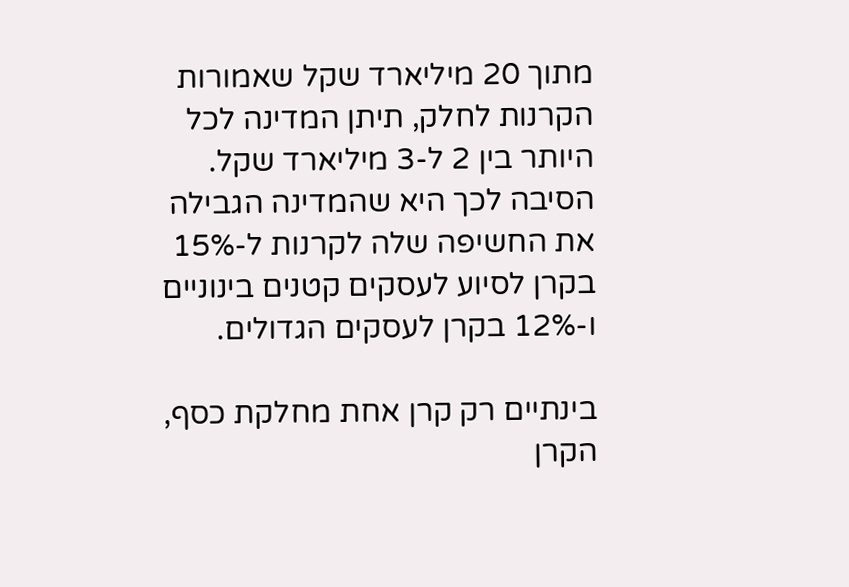מתוך 20 מיליארד שקל שאמורות הקרנות לחלק, תיתן המדינה לכל היותר בין 2 ל-3 מיליארד שקל. הסיבה לכך היא שהמדינה הגבילה את החשיפה שלה לקרנות ל-15% בקרן לסיוע לעסקים קטנים בינוניים ו-12% בקרן לעסקים הגדולים.

בינתיים רק קרן אחת מחלקת כסף, הקרן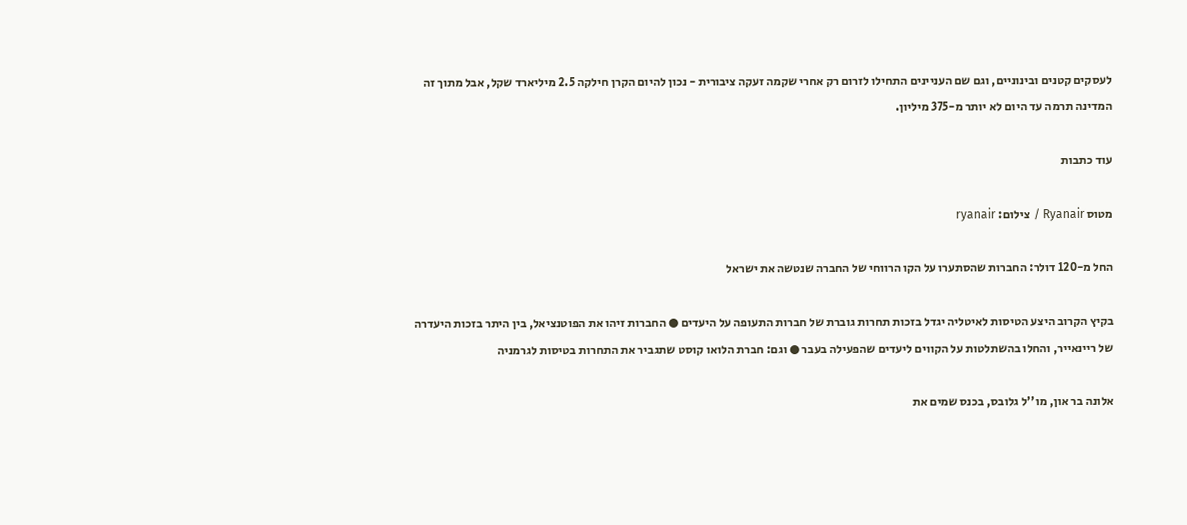לעסקים קטנים ובינוניים, וגם שם העניינים התחילו לזרום רק אחרי שקמה זעקה ציבורית - נכון להיום הקרן חילקה 2.5 מיליארד שקל, אבל מתוך זה המדינה תרמה עד היום לא יותר מ-375 מיליון.

עוד כתבות

מטוס Ryanair / צילום: ryanair

החל מ-120 דולר: החברות שהסתערו על הקו הרווחי של החברה שנטשה את ישראל

בקיץ הקרוב היצע הטיסות לאיטליה יגדל בזכות תחרות גוברת של חברות התעופה על היעדים ● החברות זיהו את הפוטנציאל, בין היתר בזכות היעדרה של ריינאייר, והחלו בהשתלטות על הקווים ליעדים שהפעילה בעבר ● וגם: חברת הלואו קוסט שתגביר את התחרות בטיסות לגרמניה

אלונה בר און, מו''ל גלובס, בכנס שמים את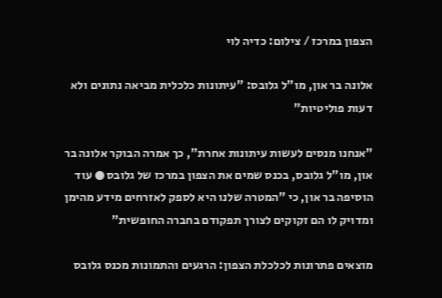הצפון במרכז / צילום: כדיה לוי

אלונה בר און, מו"ל גלובס: "עיתונות כלכלית מביאה נתונים ולא דעות פוליטיות"

"אנחנו מנסים לעשות עיתונות אחרת", כך אמרה הבוקר אלונה בר און, מו"ל גלובס, בכנס שמים את הצפון במרכז של גלובס ● עוד הוסיפה בר און, כי "המטרה שלנו היא לספק לאזרחים מידע מהימן ומדויק לו הם זקוקים לצורך תפקודם בחברה החופשית"

מוצאים פתרונות לכלכלת הצפון: הרגעים והתמונות מכנס גלובס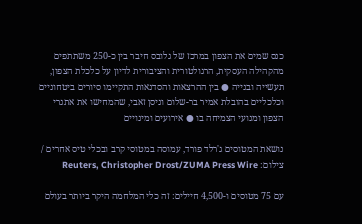כנס שמים את הצפון במרכז של גלובס חיבר בין כ-250 משתתפים מהקהילה העסקית, הרגולטורית והציבורית לדיון על כלכלת הצפון, תעשייה ובנייה ● בין ההרצאות והסדנאות התקיימו סיורים ביטחוניים וכלכליים בהובלת אמיר בר-שלום וניסן זאבי, שהמחישו את אתגרי הצפון ומנועי הצמיחה בו ● אירועים ומינויים

נושאת המטוסים ג'רלד פורד, עמוסה במטוסי קרב ובכלי טיס אחרים / צילום: Reuters, Christopher Drost/ZUMA Press Wire

עם 75 מטוסים ו-4,500 חיילים: זה כלי המלחמה היקר ביותר בעולם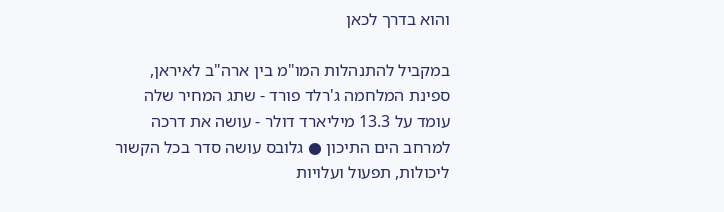והוא בדרך לכאן

במקביל להתנהלות המו"מ בין ארה"ב לאיראן, ספינת המלחמה ג'רלד פורד - שתג המחיר שלה עומד על 13.3 מיליארד דולר - עושה את דרכה למרחב הים התיכון ● גלובס עושה סדר בכל הקשור ליכולות, תפעול ועלויות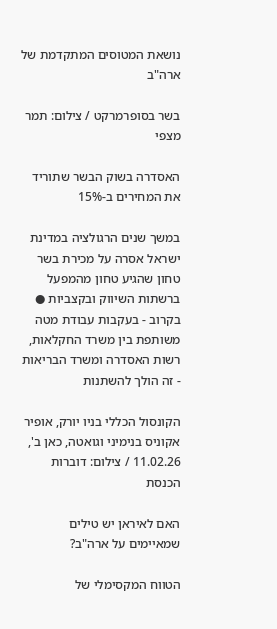נושאת המטוסים המתקדמת של ארה"ב

בשר בסופרמרקט / צילום: תמר מצפי

האסדרה בשוק הבשר שתוריד את המחירים ב-15%

במשך שנים הרגולציה במדינת ישראל אסרה על מכירת בשר טחון שהגיע טחון מהמפעל ברשתות השיווק ובקצביות ● בקרוב - בעקבות עבודת מטה משותפת בין משרד החקלאות, רשות האסדרה ומשרד הבריאות - זה הולך להשתנות

הקונסול הכללי בניו יורק, אופיר אקוניס בנימיני וגואטה, כאן ב', 11.02.26 / צילום: דוברות הכנסת

האם לאיראן יש טילים שמאיימים על ארה"ב?

הטווח המקסימלי של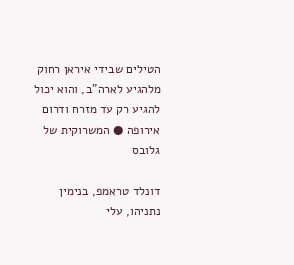הטילים שבידי איראן רחוק מלהגיע לארה"ב, והוא יכול להגיע רק עד מזרח ודרום אירופה ● המשרוקית של גלובס

דונלד טראמפ, בנימין נתניהו, עלי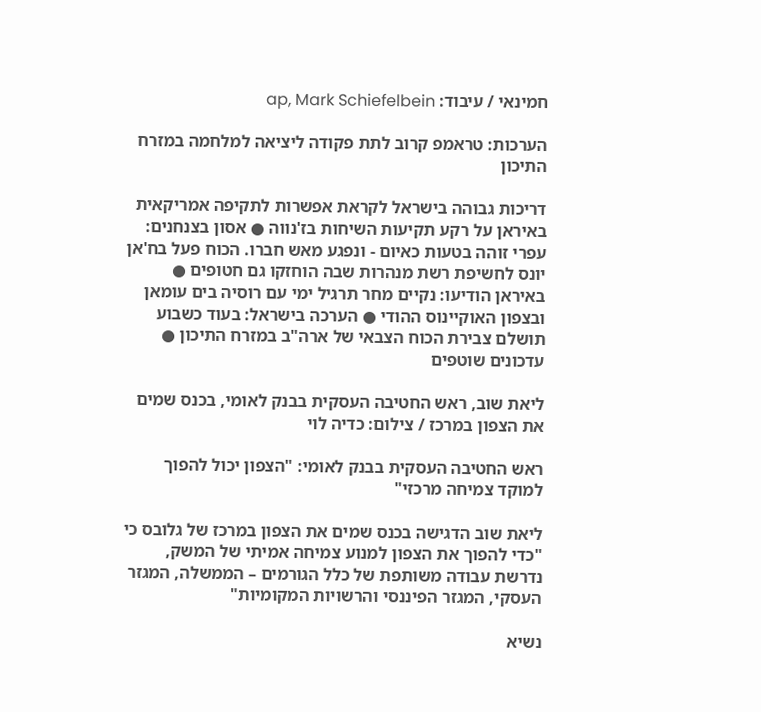חמינאי / עיבוד: ap, Mark Schiefelbein

הערכות: טראמפ קרוב לתת פקודה ליציאה למלחמה במזרח התיכון

דריכות גבוהה בישראל לקראת אפשרות לתקיפה אמריקאית באיראן על רקע תקיעות השיחות בז'נווה ● אסון בצנחנים: עפרי זוהה בטעות כאיום - ונפגע מאש חברו. הכוח פעל בח'אן יונס לחשיפת רשת מנהרות שבה הוחזקו גם חטופים ● באיראן הודיעו: נקיים מחר תרגיל ימי עם רוסיה בים עומאן ובצפון האוקיינוס ההודי ● הערכה בישראל: בעוד כשבוע תושלם צבירת הכוח הצבאי של ארה"ב במזרח התיכון ● עדכונים שוטפים

ליאת שוב, ראש החטיבה העסקית בבנק לאומי, בכנס שמים את הצפון במרכז / צילום: כדיה לוי

ראש החטיבה העסקית בבנק לאומי: "הצפון יכול להפוך למוקד צמיחה מרכזי"

ליאת שוב הדגישה בכנס שמים את הצפון במרכז של גלובס כי "כדי להפוך את הצפון למנוע צמיחה אמיתי של המשק, נדרשת עבודה משותפת של כלל הגורמים – הממשלה, המגזר העסקי, המגזר הפיננסי והרשויות המקומיות"

נשיא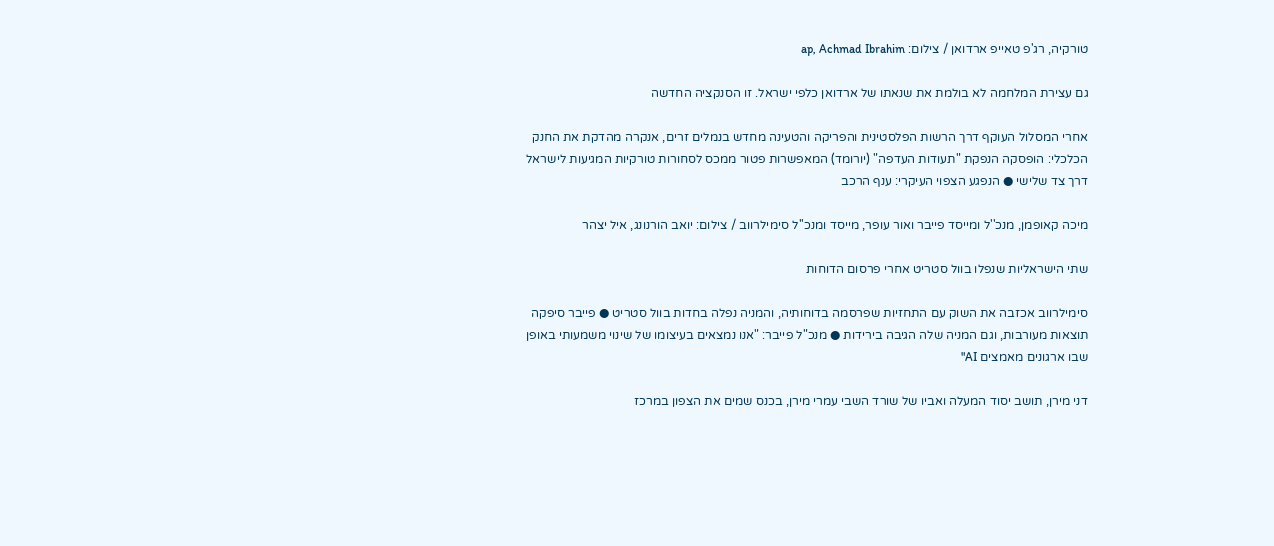טורקיה, רג'פ טאייפ ארדואן / צילום: ap, Achmad Ibrahim

גם עצירת המלחמה לא בולמת את שנאתו של ארדואן כלפי ישראל. זו הסנקציה החדשה

אחרי המסלול העוקף דרך הרשות הפלסטינית והפריקה והטעינה מחדש בנמלים זרים, אנקרה מהדקת את החנק הכלכלי: הופסקה הנפקת "תעודות העדפה" (יורומד) המאפשרות פטור ממכס לסחורות טורקיות המגיעות לישראל דרך צד שלישי ● הנפגע הצפוי העיקרי: ענף הרכב

מיכה קאופמן, מנכ''ל ומייסד פייבר ואור עופר, מייסד ומנכ''ל סימילרווב / צילום: יואב הורנונג, איל יצהר

שתי הישראליות שנפלו בוול סטריט אחרי פרסום הדוחות

סימילרווב אכזבה את השוק עם התחזיות שפרסמה בדוחותיה, והמניה נפלה בחדות בוול סטריט ● פייבר סיפקה תוצאות מעורבות, וגם המניה שלה הגיבה בירידות ● מנכ"ל פייבר: "אנו נמצאים בעיצומו של שינוי משמעותי באופן שבו ארגונים מאמצים AI"

דני מירן, תושב יסוד המעלה ואביו של שורד השבי עמרי מירן, בכנס שמים את הצפון במרכז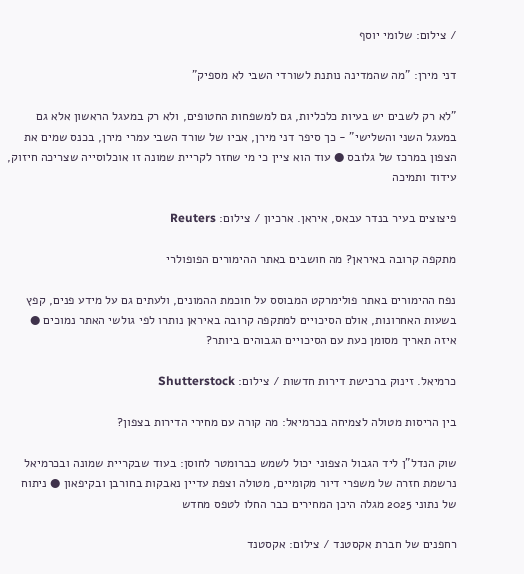/ צילום: שלומי יוסף

דני מירן: "מה שהמדינה נותנת לשורדי השבי לא מספיק"

"לא רק לשבים יש בעיות כלכליות, גם למשפחות החטופים, ולא רק במעגל הראשון אלא גם במעגל השני והשלישי" - כך סיפר דני מירן, אביו של שורד השבי עמרי מירן, בכנס שמים את הצפון במרכז של גלובס ● עוד הוא ציין כי מי שחזר לקריית שמונה זו אוכלוסייה שצריכה חיזוק, עידוד ותמיכה

פיצוצים בעיר בנדר עבאס, איראן. ארכיון / צילום: Reuters

מתקפה קרובה באיראן? מה חושבים באתר ההימורים הפופולרי

נפח ההימורים באתר פולימרקט המבוסס על חוכמת ההמונים, ולעתים גם על מידע פנים, קפץ בשעות האחרונות, אולם הסיכויים למתקפה קרובה באיראן נותרו לפי גולשי האתר נמוכים ● איזה תאריך מסומן כעת עם הסיכויים הגבוהים ביותר?

כרמיאל. זינוק ברכישת דירות חדשות / צילום: Shutterstock

בין הריסות מטולה לצמיחה בכרמיאל: מה קורה עם מחירי הדירות בצפון?

שוק הנדל"ן ליד הגבול הצפוני יכול לשמש כברומטר לחוסן: בעוד שבקריית שמונה ובכרמיאל נרשמת חזרה של משפרי דיור מקומיים, מטולה וצפת עדיין נאבקות בחורבן ובקיפאון ● ניתוח של נתוני 2025 מגלה היכן המחירים כבר החלו לטפס מחדש

רחפנים של חברת אקסטנד / צילום: אקסטנד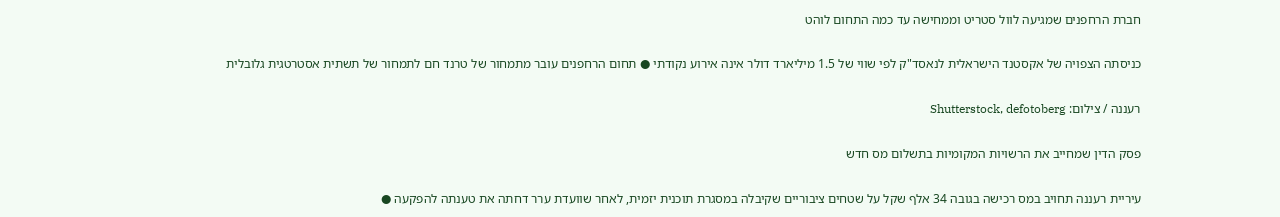חברת הרחפנים שמגיעה לוול סטריט וממחישה עד כמה התחום לוהט

כניסתה הצפויה של אקסטנד הישראלית לנאסד"ק לפי שווי של 1.5 מיליארד דולר אינה אירוע נקודתי ● תחום הרחפנים עובר מתמחור של טרנד חם לתמחור של תשתית אסטרטגית גלובלית

רעננה / צילום: Shutterstock, defotoberg

פסק הדין שמחייב את הרשויות המקומיות בתשלום מס חדש

עיריית רעננה תחויב במס רכישה בגובה 34 אלף שקל על שטחים ציבוריים שקיבלה במסגרת תוכנית יזמית, לאחר שוועדת ערר דחתה את טענתה להפקעה ●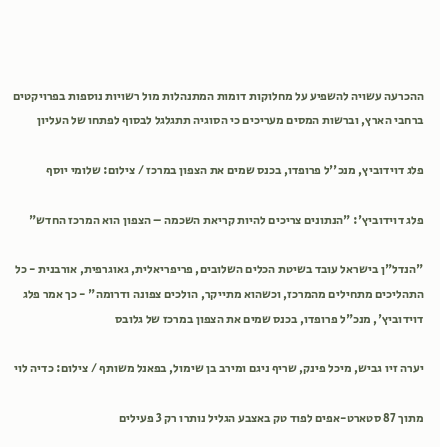ההכרעה עשויה להשפיע על מחלוקות דומות המתנהלות מול רשויות נוספות בפרויקטים ברחבי הארץ, וברשות המסים מעריכים כי הסוגיה תתגלגל לבסוף לפתחו של העליון

פלג דוידוביץ, מנכ''ל פרופדו, בכנס שמים את הצפון במרכז / צילום: שלומי יוסף

פלג דוידוביץ': "הנתונים צריכים להיות קריאת השכמה – הצפון הוא המרכז החדש"

"הנדל"ן בישראל עובד בשיטת הכלים השלובים, פריפריאלית, גאוגרפית, אורבנית - כל התהליכים מתחילים מהמרכז, וכשהוא מתייקר, הולכים צפונה ודרומה" - כך אמר פלג דוידוביץ', מנכ"ל פרופדו, בכנס שמים את הצפון במרכז של גלובס

יערה זיו גביש, מיכל פינק, שריף ניגם ומירב בן שימול, בפאנל משותף / צילום: כדיה לוי

מתוך 87 סטארט-אפים לפוד טק באצבע הגליל נותרו רק 3 פעילים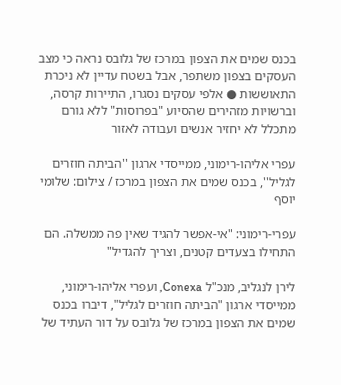בכנס שמים את הצפון במרכז של גלובס נראה כי מצב העסקים בצפון משתפר, אבל בשטח עדיין לא ניכרת התאוששות ● אלפי עסקים נסגרו, התיירות קרסה, וברשויות מזהירים שהסיוע "בפרוסות" ללא גורם מתכלל לא יחזיר אנשים ועבודה לאזור

עפרי אליהו-רימוני, ממייסדי ארגון ''הביתה חוזרים לגליל'', בכנס שמים את הצפון במרכז / צילום: שלומי יוסף

עפרי-רימוני: "אי-אפשר להגיד שאין פה ממשלה. הם התחילו בצעדים קטנים, וצריך להגדיל"

לירן לנגליב, מנכ"ל Conexa, ועפרי אליהו-רימוני, ממייסדי ארגון "הביתה חוזרים לגליל", דיברו בכנס שמים את הצפון במרכז של גלובס על דור העתיד של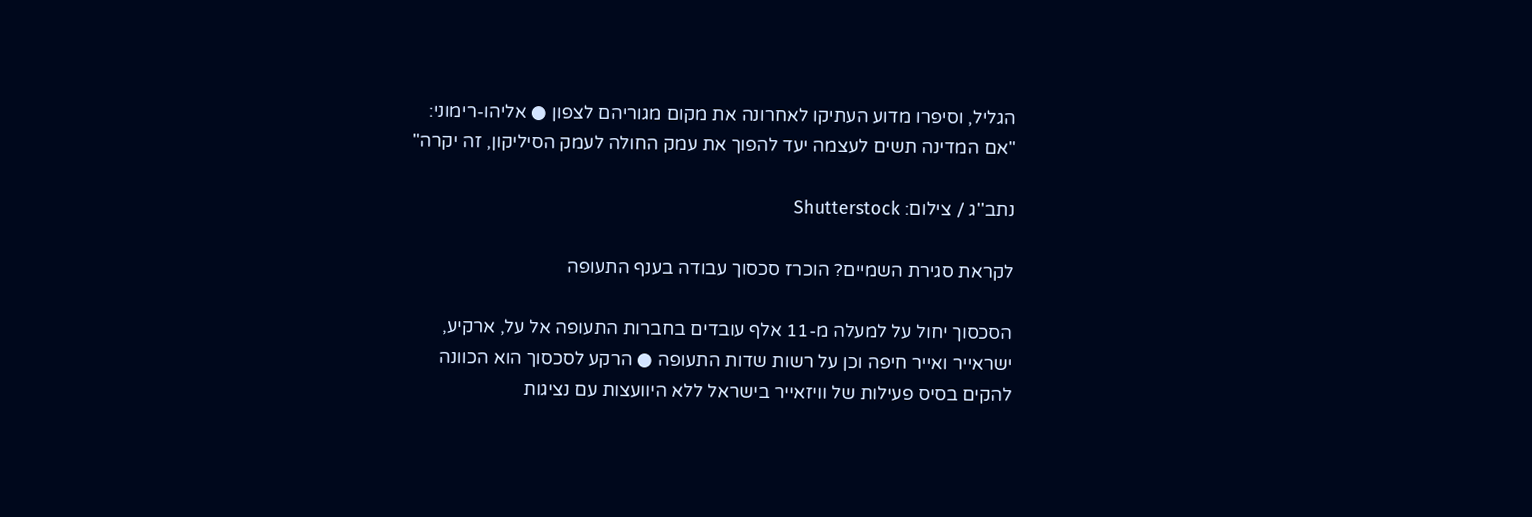הגליל, וסיפרו מדוע העתיקו לאחרונה את מקום מגוריהם לצפון ● אליהו-רימוני: "אם המדינה תשים לעצמה יעד להפוך את עמק החולה לעמק הסיליקון, זה יקרה"

נתב''ג / צילום: Shutterstock

לקראת סגירת השמיים? הוכרז סכסוך עבודה בענף התעופה

הסכסוך יחול על למעלה מ-11 אלף עובדים בחברות התעופה אל על, ארקיע, ישראייר ואייר חיפה וכן על רשות שדות התעופה ● הרקע לסכסוך הוא הכוונה להקים בסיס פעילות של וויזאייר בישראל ללא היוועצות עם נציגות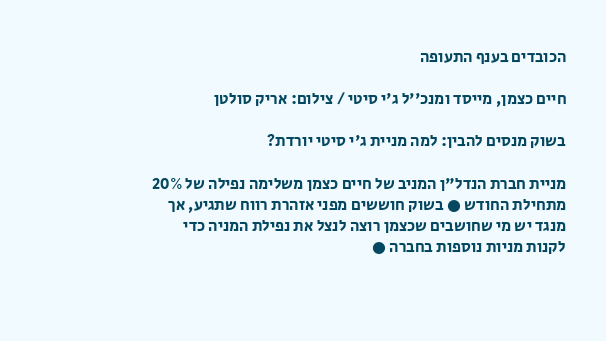הכובדים בענף התעופה

חיים כצמן, מייסד ומנכ''ל ג'י סיטי / צילום: אריק סולטן

בשוק מנסים להבין: למה מניית ג'י סיטי יורדת?

מניית חברת הנדל"ן המניב של חיים כצמן משלימה נפילה של 20% מתחילת החודש ● בשוק חוששים מפני אזהרת רווח שתגיע, אך מנגד יש מי שחושבים שכצמן רוצה לנצל את נפילת המניה כדי לקנות מניות נוספות בחברה ●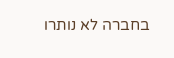בחברה לא נותרו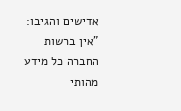אדישים והגיבו: "אין ברשות החברה כל מידע מהותי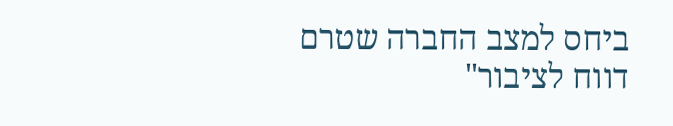ביחס למצב החברה שטרם דווח לציבור"